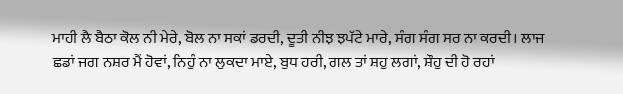ਮਾਹੀ ਲੈ ਬੈਠਾ ਕੋਲ ਨੀ ਮੇਰੇ, ਬੋਲ ਨਾ ਸਕਾਂ ਡਰਦੀ, ਦੂਤੀ ਨੀਝ ਝਪੱਟੇ ਮਾਰੇ, ਸੰਗ ਸੰਗ ਸਰ ਨਾ ਕਰਦੀ। ਲਾਜ ਛਡਾਂ ਜਗ ਨਸ਼ਰ ਮੈਂ ਹੋਵਾਂ, ਨਿਹੁੰ ਨਾ ਲੁਕਦਾ ਮਾਏ, ਬੁਧ ਹਰੀ, ਗਲ ਤਾਂ ਸ਼ਹੁ ਲਗਾਂ, ਸ਼ੌਹੁ ਦੀ ਹੋ ਰਹਾਂ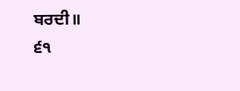ਬਰਦੀ॥
੬੧